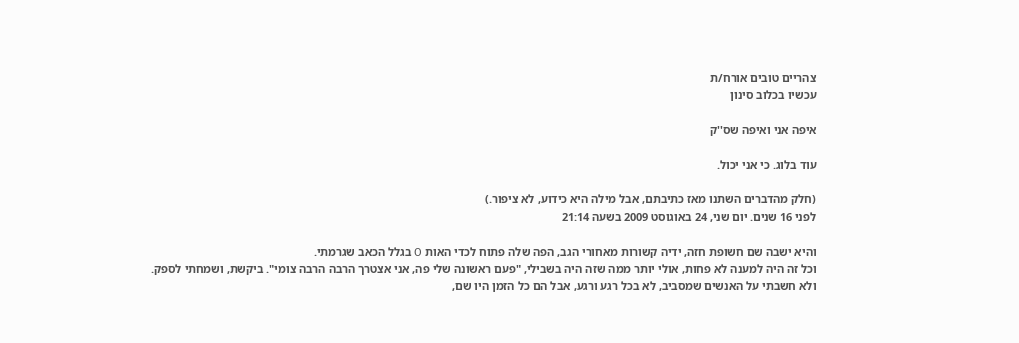צהריים טובים אורח/ת
עכשיו בכלוב סינון

איפה אני ואיפה שס''ק

עוד בלוג. כי אני יכול.

(חלק מהדברים השתנו מאז כתיבתם, אבל מילה היא כידוע, לא ציפור.)
לפני 16 שנים. יום שני, 24 באוגוסט 2009 בשעה 21:14

והיא ישבה שם חשופת חזה, ידיה קשורות מאחורי הגב, הפה שלה פתוח לכדי האות O בגלל הכאב שגרמתי.
וכל זה היה למענה לא פחות, אולי יותר ממה שזה היה בשבילי, "פעם ראשונה שלי פה, אני אצטרך הרבה הרבה צומי". ביקשת, ושמחתי לספק.
ולא חשבתי על האנשים שמסביב, לא בכל רגע ורגע, אבל הם כל הזמן היו שם,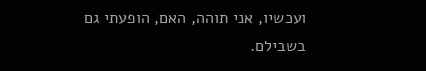ועכשיו, אני תוהה, האם, הופעתי גם בשבילם.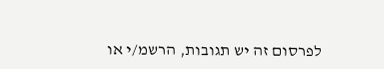לפרסום זה יש תגובות, הרשמ/י או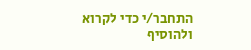התחבר/י כדי לקרוא ולהוסיף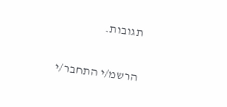תגובות.

הרשמ/י התחבר/י